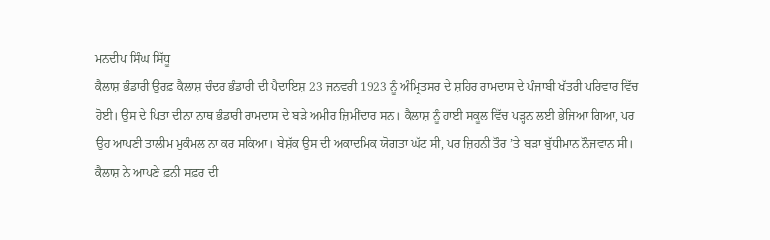ਮਨਦੀਪ ਸਿੰਘ ਸਿੱਧੂ
ਕੈਲਾਸ਼ ਭੰਡਾਰੀ ਉਰਫ਼ ਕੈਲਾਸ਼ ਚੰਦਰ ਭੰਡਾਰੀ ਦੀ ਪੈਦਾਇਸ਼ 23 ਜਨਵਰੀ 1923 ਨੂੰ ਅੰਮ੍ਰਿਤਸਰ ਦੇ ਸ਼ਹਿਰ ਰਾਮਦਾਸ ਦੇ ਪੰਜਾਬੀ ਖੱਤਰੀ ਪਰਿਵਾਰ ਵਿੱਚ ਹੋਈ। ਉਸ ਦੇ ਪਿਤਾ ਦੀਨਾ ਨਾਥ ਭੰਡਾਰੀ ਰਾਮਦਾਸ ਦੇ ਬੜੇ ਅਮੀਰ ਜ਼ਿਮੀਂਦਾਰ ਸਨ। ਕੈਲਾਸ਼ ਨੂੰ ਹਾਈ ਸਕੂਲ ਵਿੱਚ ਪੜ੍ਹਨ ਲਈ ਭੇਜਿਆ ਗਿਆ, ਪਰ ਉਹ ਆਪਣੀ ਤਾਲੀਮ ਮੁਕੰਮਲ ਨਾ ਕਰ ਸਕਿਆ। ਬੇਸ਼ੱਕ ਉਸ ਦੀ ਅਕਾਦਮਿਕ ਯੋਗਤਾ ਘੱਟ ਸੀ, ਪਰ ਜ਼ਿਹਨੀ ਤੌਰ ’ਤੇ ਬੜਾ ਬੁੱਧੀਮਾਨ ਨੌਜਵਾਨ ਸੀ।
ਕੈਲਾਸ਼ ਨੇ ਆਪਣੇ ਫ਼ਨੀ ਸਫ਼ਰ ਦੀ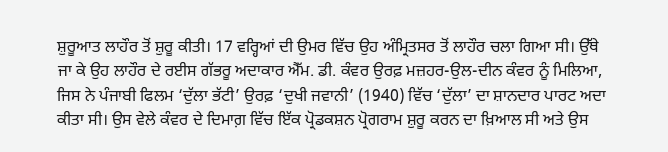ਸ਼ੁਰੂਆਤ ਲਾਹੌਰ ਤੋਂ ਸ਼ੁਰੂ ਕੀਤੀ। 17 ਵਰ੍ਹਿਆਂ ਦੀ ਉਮਰ ਵਿੱਚ ਉਹ ਅੰਮ੍ਰਿਤਸਰ ਤੋਂ ਲਾਹੌਰ ਚਲਾ ਗਿਆ ਸੀ। ਉੱਥੇ ਜਾ ਕੇ ਉਹ ਲਾਹੌਰ ਦੇ ਰਈਸ ਗੱਭਰੂ ਅਦਾਕਾਰ ਐੱਮ. ਡੀ. ਕੰਵਰ ਉਰਫ਼ ਮਜ਼ਹਰ-ਉਲ-ਦੀਨ ਕੰਵਰ ਨੂੰ ਮਿਲਿਆ, ਜਿਸ ਨੇ ਪੰਜਾਬੀ ਫਿਲਮ ‘ਦੁੱਲਾ ਭੱਟੀ’ ਉਰਫ਼ ‘ਦੁਖੀ ਜਵਾਨੀ’ (1940) ਵਿੱਚ ‘ਦੁੱਲਾ’ ਦਾ ਸ਼ਾਨਦਾਰ ਪਾਰਟ ਅਦਾ ਕੀਤਾ ਸੀ। ਉਸ ਵੇਲੇ ਕੰਵਰ ਦੇ ਦਿਮਾਗ਼ ਵਿੱਚ ਇੱਕ ਪ੍ਰੋਡਕਸ਼ਨ ਪ੍ਰੋਗਰਾਮ ਸ਼ੁਰੂ ਕਰਨ ਦਾ ਖ਼ਿਆਲ ਸੀ ਅਤੇ ਉਸ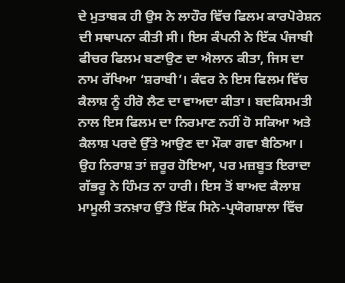ਦੇ ਮੁਤਾਬਕ ਹੀ ਉਸ ਨੇ ਲਾਹੌਰ ਵਿੱਚ ਫਿਲਮ ਕਾਰਪੋਰੇਸ਼ਨ ਦੀ ਸਥਾਪਨਾ ਕੀਤੀ ਸੀ। ਇਸ ਕੰਪਨੀ ਨੇ ਇੱਕ ਪੰਜਾਬੀ ਫੀਚਰ ਫਿਲਮ ਬਣਾਉਣ ਦਾ ਐਲਾਨ ਕੀਤਾ, ਜਿਸ ਦਾ ਨਾਮ ਰੱਖਿਆ ‘ਸ਼ਰਾਬੀ’। ਕੰਵਰ ਨੇ ਇਸ ਫਿਲਮ ਵਿੱਚ ਕੈਲਾਸ਼ ਨੂੰ ਹੀਰੋ ਲੈਣ ਦਾ ਵਾਅਦਾ ਕੀਤਾ। ਬਦਕਿਸਮਤੀ ਨਾਲ ਇਸ ਫਿਲਮ ਦਾ ਨਿਰਮਾਣ ਨਹੀਂ ਹੋ ਸਕਿਆ ਅਤੇ ਕੈਲਾਸ਼ ਪਰਦੇ ਉੱਤੇ ਆਉਣ ਦਾ ਮੌਕਾ ਗਵਾ ਬੈਠਿਆ।
ਉਹ ਨਿਰਾਸ਼ ਤਾਂ ਜ਼ਰੂਰ ਹੋਇਆ, ਪਰ ਮਜ਼ਬੂਤ ਇਰਾਦਾ ਗੱਭਰੂ ਨੇ ਹਿੰਮਤ ਨਾ ਹਾਰੀ। ਇਸ ਤੋਂ ਬਾਅਦ ਕੈਲਾਸ਼ ਮਾਮੂਲੀ ਤਨਖ਼ਾਹ ਉੱਤੇ ਇੱਕ ਸਿਨੇ-ਪ੍ਰਯੋਗਸ਼ਾਲਾ ਵਿੱਚ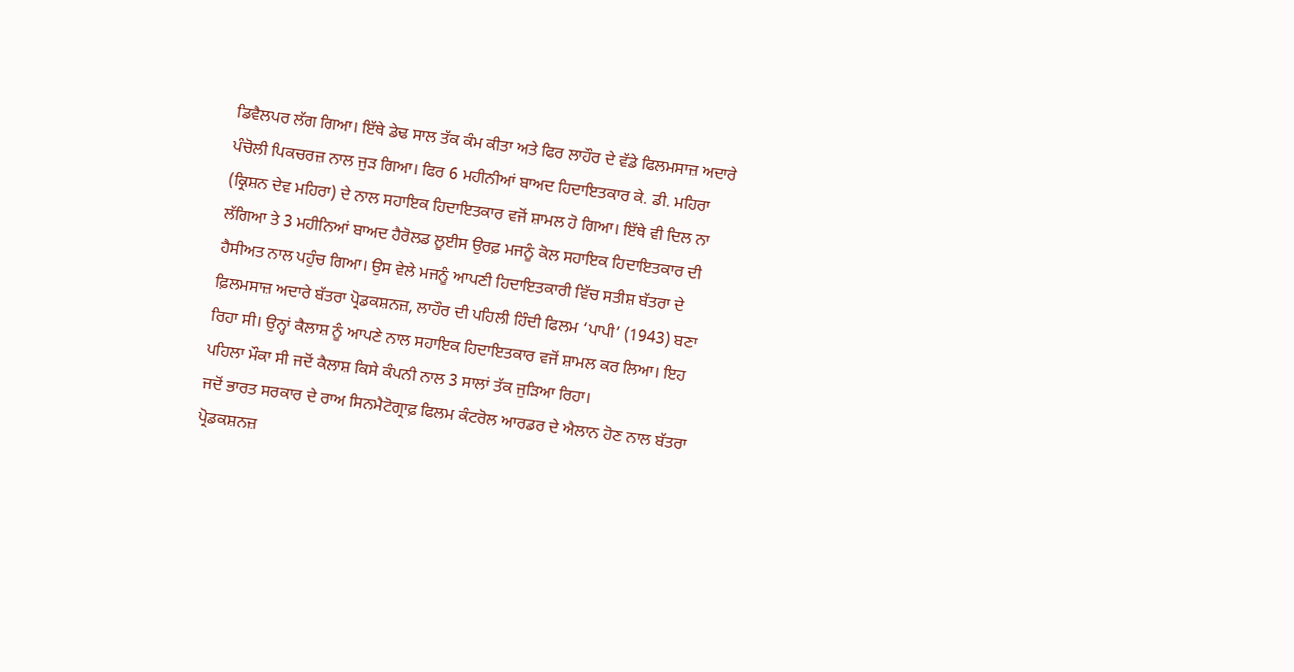ਡਿਵੈਲਪਰ ਲੱਗ ਗਿਆ। ਇੱਥੇ ਡੇਢ ਸਾਲ ਤੱਕ ਕੰਮ ਕੀਤਾ ਅਤੇ ਫਿਰ ਲਾਹੌਰ ਦੇ ਵੱਡੇ ਫਿਲਮਸਾਜ਼ ਅਦਾਰੇ ਪੰਚੋਲੀ ਪਿਕਚਰਜ਼ ਨਾਲ ਜੁੜ ਗਿਆ। ਫਿਰ 6 ਮਹੀਨੀਆਂ ਬਾਅਦ ਹਿਦਾਇਤਕਾਰ ਕੇ. ਡੀ. ਮਹਿਰਾ (ਕ੍ਰਿਸ਼ਨ ਦੇਵ ਮਹਿਰਾ) ਦੇ ਨਾਲ ਸਹਾਇਕ ਹਿਦਾਇਤਕਾਰ ਵਜੋਂ ਸ਼ਾਮਲ ਹੋ ਗਿਆ। ਇੱਥੇ ਵੀ ਦਿਲ ਨਾ ਲੱਗਿਆ ਤੇ 3 ਮਹੀਨਿਆਂ ਬਾਅਦ ਹੈਰੋਲਡ ਲੂਈਸ ਉਰਫ਼ ਮਜਨੂੰ ਕੋਲ ਸਹਾਇਕ ਹਿਦਾਇਤਕਾਰ ਦੀ ਹੈਸੀਅਤ ਨਾਲ ਪਹੁੰਚ ਗਿਆ। ਉਸ ਵੇਲੇ ਮਜਨੂੰ ਆਪਣੀ ਹਿਦਾਇਤਕਾਰੀ ਵਿੱਚ ਸਤੀਸ਼ ਬੱਤਰਾ ਦੇ ਫ਼ਿਲਮਸਾਜ਼ ਅਦਾਰੇ ਬੱਤਰਾ ਪ੍ਰੋਡਕਸ਼ਨਜ਼, ਲਾਹੌਰ ਦੀ ਪਹਿਲੀ ਹਿੰਦੀ ਫਿਲਮ ‘ਪਾਪੀ’ (1943) ਬਣਾ ਰਿਹਾ ਸੀ। ਉਨ੍ਹਾਂ ਕੈਲਾਸ਼ ਨੂੰ ਆਪਣੇ ਨਾਲ ਸਹਾਇਕ ਹਿਦਾਇਤਕਾਰ ਵਜੋਂ ਸ਼ਾਮਲ ਕਰ ਲਿਆ। ਇਹ ਪਹਿਲਾ ਮੌਕਾ ਸੀ ਜਦੋਂ ਕੈਲਾਸ਼ ਕਿਸੇ ਕੰਪਨੀ ਨਾਲ 3 ਸਾਲਾਂ ਤੱਕ ਜੁੜਿਆ ਰਿਹਾ।
ਜਦੋਂ ਭਾਰਤ ਸਰਕਾਰ ਦੇ ਰਾਅ ਸਿਨਮੈਟੋਗ੍ਰਾਫ਼ ਫਿਲਮ ਕੰਟਰੋਲ ਆਰਡਰ ਦੇ ਐਲਾਨ ਹੋਣ ਨਾਲ ਬੱਤਰਾ ਪ੍ਰੋਡਕਸ਼ਨਜ਼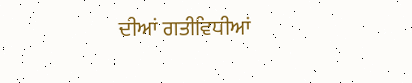ਦੀਆਂ ਗਤੀਵਿਧੀਆਂ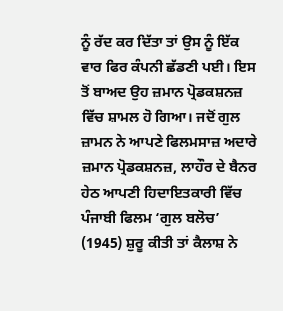ਨੂੰ ਰੱਦ ਕਰ ਦਿੱਤਾ ਤਾਂ ਉਸ ਨੂੰ ਇੱਕ ਵਾਰ ਫਿਰ ਕੰਪਨੀ ਛੱਡਣੀ ਪਈ। ਇਸ ਤੋਂ ਬਾਅਦ ਉਹ ਜ਼ਮਾਨ ਪ੍ਰੋਡਕਸ਼ਨਜ਼ ਵਿੱਚ ਸ਼ਾਮਲ ਹੋ ਗਿਆ। ਜਦੋਂ ਗੁਲ ਜ਼ਾਮਨ ਨੇ ਆਪਣੇ ਫਿਲਮਸਾਜ਼ ਅਦਾਰੇ ਜ਼ਮਾਨ ਪ੍ਰੋਡਕਸ਼ਨਜ਼, ਲਾਹੌਰ ਦੇ ਬੈਨਰ ਹੇਠ ਆਪਣੀ ਹਿਦਾਇਤਕਾਰੀ ਵਿੱਚ ਪੰਜਾਬੀ ਫਿਲਮ ‘ਗੁਲ ਬਲੋਚ’ (1945) ਸ਼ੁਰੂ ਕੀਤੀ ਤਾਂ ਕੈਲਾਸ਼ ਨੇ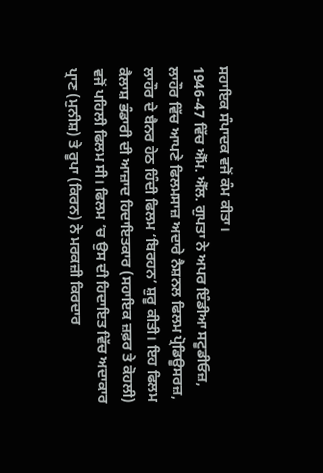ਸਹਾਇਕ ਸੰਪਾਦਕ ਵਜੋਂ ਕੰਮ ਕੀਤਾ।
1946-47 ਵਿੱਚ ਐੱਮ. ਐੱਲ. ਗੁਪਤਾ ਨੇ ਅਪਰ ਇੰਡੀਆ ਸਟੂਡੀਓਜ਼, ਲਾਹੌਰ ਵਿੱਚ ਆਪਣੇ ਫਿਲਮਸਾਜ਼ ਅਦਾਰੇ ਨੈਸ਼ਨਲ ਫਿਲਮ ਪ੍ਰੋਡਿਊਸਰਜ਼, ਲਾਹੌਰ ਦੇ ਬੈਨਰ ਹੇਠ ਹਿੰਦੀ ਫਿਲਮ ‘ਬਿਰਹਨ’ ਸ਼ੁਰੂ ਕੀਤੀ। ਇਹ ਫਿਲਮ ਕੈਲਾਸ਼ ਭੰਡਾਰੀ ਦੀ ਆਜ਼ਾਦ ਹਿਦਾਇਤਕਾਰ (ਸਹਾਇਕ ਜ਼ਫ਼ਰ ਤੇ ਕੋਹਲੀ) ਵਜੋਂ ਪਹਿਲੀ ਫਿਲਮ ਸੀ। ਫਿਲਮ ’ਚ ਉਸ ਦੀ ਹਿਦਾਇਤ ਵਿੱਚ ਅਦਾਕਾਰ ਪ੍ਰਾਣ (ਮੁਨੀਸ਼) ਤੇ ਰੂਪਾ (ਕਿਰਨ) ਨੇ ਮਰਕਜ਼ੀ ਕਿਰਦਾਰ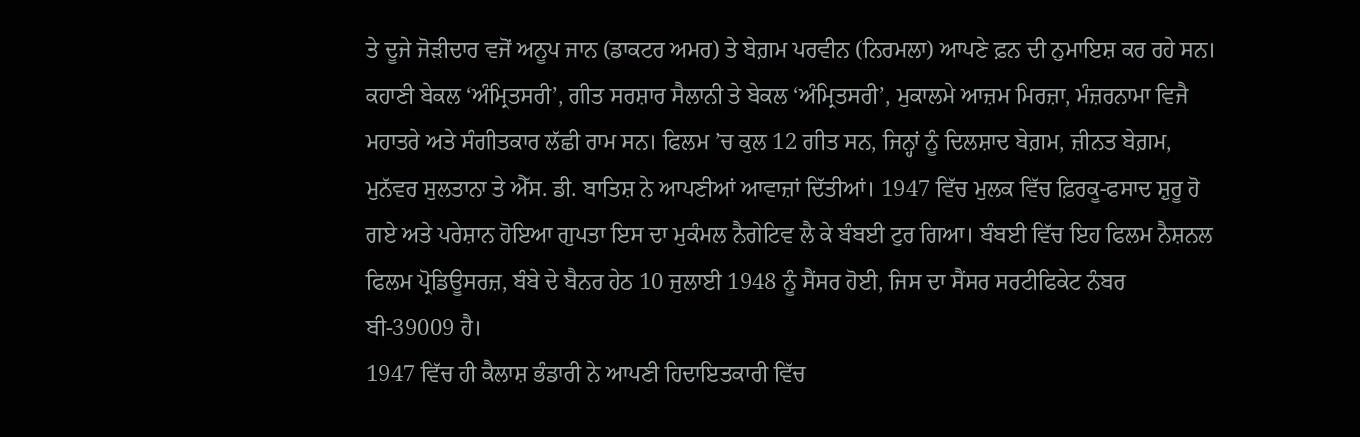ਤੇ ਦੂਜੇ ਜੋੜੀਦਾਰ ਵਜੋਂ ਅਨੂਪ ਜਾਨ (ਡਾਕਟਰ ਅਮਰ) ਤੇ ਬੇਗ਼ਮ ਪਰਵੀਨ (ਨਿਰਮਲਾ) ਆਪਣੇ ਫ਼ਨ ਦੀ ਨੁਮਾਇਸ਼ ਕਰ ਰਹੇ ਸਨ। ਕਹਾਣੀ ਬੇਕਲ ‘ਅੰਮ੍ਰਿਤਸਰੀ’, ਗੀਤ ਸਰਸ਼ਾਰ ਸੈਲਾਨੀ ਤੇ ਬੇਕਲ ‘ਅੰਮ੍ਰਿਤਸਰੀ’, ਮੁਕਾਲਮੇ ਆਜ਼ਮ ਮਿਰਜ਼ਾ, ਮੰਜ਼ਰਨਾਮਾ ਵਿਜੈ ਮਹਾਤਰੇ ਅਤੇ ਸੰਗੀਤਕਾਰ ਲੱਛੀ ਰਾਮ ਸਨ। ਫਿਲਮ ’ਚ ਕੁਲ 12 ਗੀਤ ਸਨ, ਜਿਨ੍ਹਾਂ ਨੂੰ ਦਿਲਸ਼ਾਦ ਬੇਗ਼ਮ, ਜ਼ੀਨਤ ਬੇਗ਼ਮ, ਮੁਨੱਵਰ ਸੁਲਤਾਨਾ ਤੇ ਐੱਸ. ਡੀ. ਬਾਤਿਸ਼ ਨੇ ਆਪਣੀਆਂ ਆਵਾਜ਼ਾਂ ਦਿੱਤੀਆਂ। 1947 ਵਿੱਚ ਮੁਲਕ ਵਿੱਚ ਫ਼ਿਰਕੂ-ਫਸਾਦ ਸ਼ੁਰੂ ਹੋ ਗਏ ਅਤੇ ਪਰੇਸ਼ਾਨ ਹੋਇਆ ਗੁਪਤਾ ਇਸ ਦਾ ਮੁਕੰਮਲ ਨੈਗੇਟਿਵ ਲੈ ਕੇ ਬੰਬਈ ਟੁਰ ਗਿਆ। ਬੰਬਈ ਵਿੱਚ ਇਹ ਫਿਲਮ ਨੈਸ਼ਨਲ ਫਿਲਮ ਪ੍ਰੋਡਿਊਸਰਜ਼, ਬੰਬੇ ਦੇ ਬੈਨਰ ਹੇਠ 10 ਜੁਲਾਈ 1948 ਨੂੰ ਸੈਂਸਰ ਹੋਈ, ਜਿਸ ਦਾ ਸੈਂਸਰ ਸਰਟੀਫਿਕੇਟ ਨੰਬਰ ਬੀ-39009 ਹੈ।
1947 ਵਿੱਚ ਹੀ ਕੈਲਾਸ਼ ਭੰਡਾਰੀ ਨੇ ਆਪਣੀ ਹਿਦਾਇਤਕਾਰੀ ਵਿੱਚ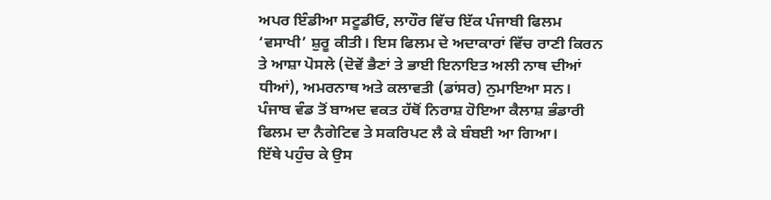ਅਪਰ ਇੰਡੀਆ ਸਟੂਡੀਓ, ਲਾਹੌਰ ਵਿੱਚ ਇੱਕ ਪੰਜਾਬੀ ਫਿਲਮ ‘ਵਸਾਖੀ’ ਸ਼ੁਰੂ ਕੀਤੀ। ਇਸ ਫਿਲਮ ਦੇ ਅਦਾਕਾਰਾਂ ਵਿੱਚ ਰਾਣੀ ਕਿਰਨ ਤੇ ਆਸ਼ਾ ਪੋਸਲੇ (ਦੋਵੇਂ ਭੈਣਾਂ ਤੇ ਭਾਈ ਇਨਾਇਤ ਅਲੀ ਨਾਥ ਦੀਆਂ ਧੀਆਂ), ਅਮਰਨਾਥ ਅਤੇ ਕਲਾਵਤੀ (ਡਾਂਸਰ) ਨੁਮਾਇਆ ਸਨ। ਪੰਜਾਬ ਵੰਡ ਤੋਂ ਬਾਅਦ ਵਕਤ ਹੱਥੋਂ ਨਿਰਾਸ਼ ਹੋਇਆ ਕੈਲਾਸ਼ ਭੰਡਾਰੀ ਫਿਲਮ ਦਾ ਨੈਗੇਟਿਵ ਤੇ ਸਕਰਿਪਟ ਲੈ ਕੇ ਬੰਬਈ ਆ ਗਿਆ।
ਇੱਥੇ ਪਹੁੰਚ ਕੇ ਉਸ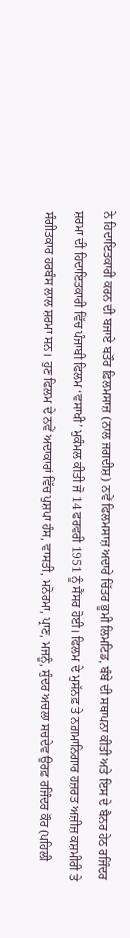ਨੇ ਹਿਦਾਇਤਕਾਰੀ ਕਰਨ ਦੀ ਬਜਾਏ ਬਤੌਰ ਫ਼ਿਲਮਸਾਜ਼ (ਨਾਲ ਜਗਦੀਸ਼) ਨਵੇਂ ਫਿਲਮਸਾਜ਼ ਅਦਾਰੇ ਚਿੱਤਰ ਭੂਮੀ ਲਿਮਟਿਡ, ਬੰਬੇ ਦੀ ਸਥਾਪਨਾ ਕੀਤੀ ਅਤੇ ਇਸ ਦੇ ਬੈਨਰ ਹੇਠ ਰਜਿੰਦਰ ਸ਼ਰਮਾ ਦੀ ਹਿਦਾਇਤਕਾਰੀ ਵਿੱਚ ਪੰਜਾਬੀ ਫਿਲਮ ‘ਵਸਾਖੀ’ ਮੁਕੰਮਲ ਕੀਤੀ ਜੋ 14 ਫਰਵਰੀ 1951 ਨੂੰ ਸੈਂਸਰ ਹੋਈ। ਫਿਲਮ ਦੇ ਮੁਸੱਨਫ਼ ਤੇ ਨਗ਼ਮਾਨਿਗਾਰ ਹਜ਼ਰਤ ਅਜ਼ੀਜ਼ ਕਸ਼ਮੀਰੀ ਤੇ ਸੰਗੀਤਕਾਰ ਹਰਬੰਸ ਲਾਲ ਸ਼ਰਮਾ ਸਨ। ਹੁਣ ਫਿਲਮ ਦੇ ਨਵੇਂ ਅਦਾਕਾਰਾਂ ਵਿੱਚ ਪੁਸ਼ਪਾ ਹੰਸ, ਵਾਸਤੀ, ਮਨੋਰਮਾ, ਪ੍ਰਾਣ, ਮਜਨੂੰ, ਸੁੰਦਰ ਅਚਲਾ ਸਚਦੇਵ ਉਰਫ਼ ਰਜਿੰਦਰ ਕੌਰ (ਪਹਿਲੀ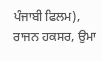ਪੰਜਾਬੀ ਫਿਲਮ), ਰਾਜਨ ਹਕਸਰ, ਉਮਾ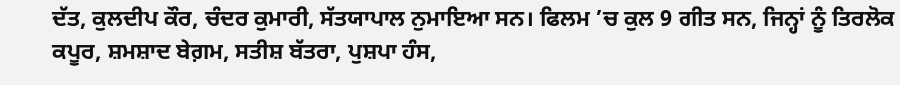ਦੱਤ, ਕੁਲਦੀਪ ਕੌਰ, ਚੰਦਰ ਕੁਮਾਰੀ, ਸੱਤਯਾਪਾਲ ਨੁਮਾਇਆ ਸਨ। ਫਿਲਮ ’ਚ ਕੁਲ 9 ਗੀਤ ਸਨ, ਜਿਨ੍ਹਾਂ ਨੂੰ ਤਿਰਲੋਕ ਕਪੂਰ, ਸ਼ਮਸ਼ਾਦ ਬੇਗ਼ਮ, ਸਤੀਸ਼ ਬੱਤਰਾ, ਪੁਸ਼ਪਾ ਹੰਸ,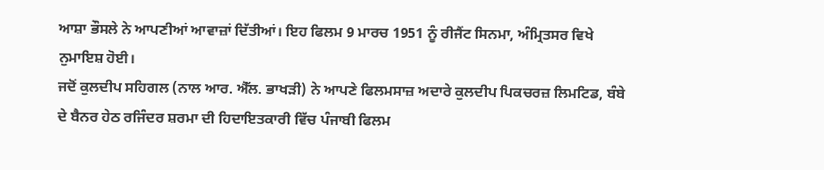ਆਸ਼ਾ ਭੌਸਲੇ ਨੇ ਆਪਣੀਆਂ ਆਵਾਜ਼ਾਂ ਦਿੱਤੀਆਂ। ਇਹ ਫਿਲਮ 9 ਮਾਰਚ 1951 ਨੂੰ ਰੀਜੈਂਟ ਸਿਨਮਾ, ਅੰਮ੍ਰਿਤਸਰ ਵਿਖੇ ਨੁਮਾਇਸ਼ ਹੋਈ।
ਜਦੋਂ ਕੁਲਦੀਪ ਸਹਿਗਲ (ਨਾਲ ਆਰ. ਐੱਲ. ਭਾਖੜੀ) ਨੇ ਆਪਣੇ ਫਿਲਮਸਾਜ਼ ਅਦਾਰੇ ਕੁਲਦੀਪ ਪਿਕਚਰਜ਼ ਲਿਮਟਿਡ, ਬੰਬੇ ਦੇ ਬੈਨਰ ਹੇਠ ਰਜਿੰਦਰ ਸ਼ਰਮਾ ਦੀ ਹਿਦਾਇਤਕਾਰੀ ਵਿੱਚ ਪੰਜਾਬੀ ਫਿਲਮ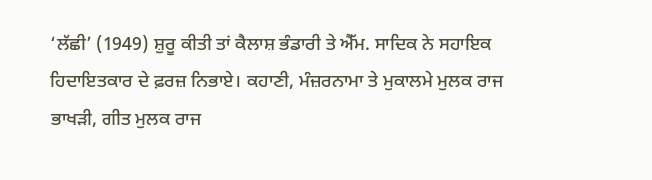‘ਲੱਛੀ’ (1949) ਸ਼ੁਰੂ ਕੀਤੀ ਤਾਂ ਕੈਲਾਸ਼ ਭੰਡਾਰੀ ਤੇ ਐੱਮ. ਸਾਦਿਕ ਨੇ ਸਹਾਇਕ ਹਿਦਾਇਤਕਾਰ ਦੇ ਫ਼ਰਜ਼ ਨਿਭਾਏ। ਕਹਾਣੀ, ਮੰਜ਼ਰਨਾਮਾ ਤੇ ਮੁਕਾਲਮੇ ਮੁਲਕ ਰਾਜ ਭਾਖੜੀ, ਗੀਤ ਮੁਲਕ ਰਾਜ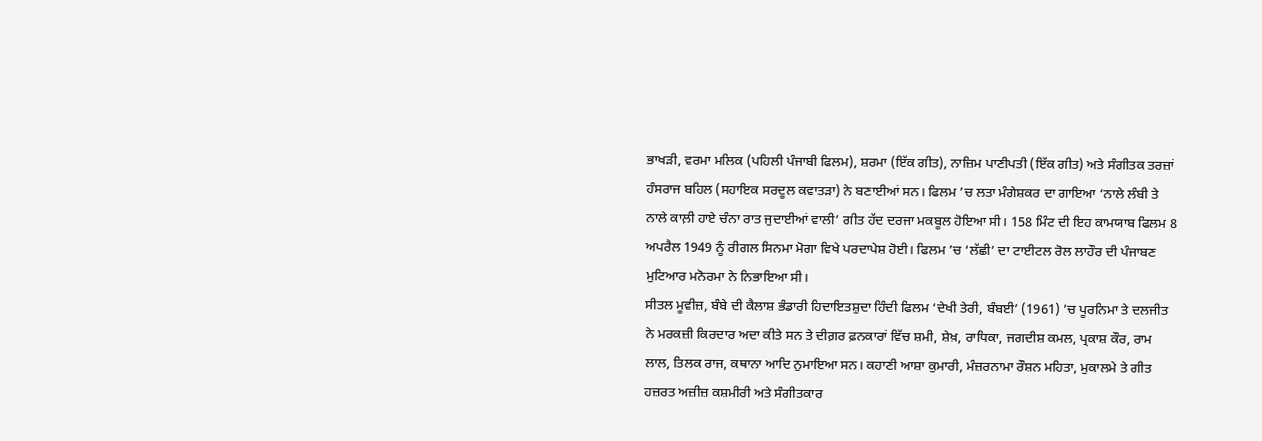ਭਾਖੜੀ, ਵਰਮਾ ਮਲਿਕ (ਪਹਿਲੀ ਪੰਜਾਬੀ ਫਿਲਮ), ਸ਼ਰਮਾ (ਇੱਕ ਗੀਤ), ਨਾਜ਼ਿਮ ਪਾਣੀਪਤੀ (ਇੱਕ ਗੀਤ) ਅਤੇ ਸੰਗੀਤਕ ਤਰਜ਼ਾਂ ਹੰਸਰਾਜ ਬਹਿਲ (ਸਹਾਇਕ ਸਰਦੂਲ ਕਵਾਤੜਾ) ਨੇ ਬਣਾਈਆਂ ਸਨ। ਫਿਲਮ ’ਚ ਲਤਾ ਮੰਗੇਸ਼ਕਰ ਦਾ ਗਾਇਆ ‘ਨਾਲੇ ਲੰਬੀ ਤੇ ਨਾਲੇ ਕਾਲ਼ੀ ਹਾਏ ਚੰਨਾ ਰਾਤ ਜੁਦਾਈਆਂ ਵਾਲੀ’ ਗੀਤ ਹੱਦ ਦਰਜਾ ਮਕਬੂਲ ਹੋਇਆ ਸੀ। 158 ਮਿੰਟ ਦੀ ਇਹ ਕਾਮਯਾਬ ਫਿਲਮ 8 ਅਪਰੈਲ 1949 ਨੂੰ ਰੀਗਲ ਸਿਨਮਾ ਮੋਗਾ ਵਿਖੇ ਪਰਦਾਪੇਸ਼ ਹੋਈ। ਫਿਲਮ ’ਚ ‘ਲੱਛੀ’ ਦਾ ਟਾਈਟਲ ਰੋਲ ਲਾਹੌਰ ਦੀ ਪੰਜਾਬਣ ਮੁਟਿਆਰ ਮਨੋਰਮਾ ਨੇ ਨਿਭਾਇਆ ਸੀ।
ਸੀਤਲ ਮੂਵੀਜ਼, ਬੰਬੇ ਦੀ ਕੈਲਾਸ਼ ਭੰਡਾਰੀ ਹਿਦਾਇਤਸ਼ੁਦਾ ਹਿੰਦੀ ਫਿਲਮ ‘ਦੇਖੀ ਤੇਰੀ, ਬੰਬਈ’ (1961) ’ਚ ਪੂਰਨਿਮਾ ਤੇ ਦਲਜੀਤ ਨੇ ਮਰਕਜ਼ੀ ਕਿਰਦਾਰ ਅਦਾ ਕੀਤੇ ਸਨ ਤੇ ਦੀਗ਼ਰ ਫ਼ਨਕਾਰਾਂ ਵਿੱਚ ਸ਼ਮੀ, ਸ਼ੇਖ਼, ਰਾਧਿਕਾ, ਜਗਦੀਸ਼ ਕਮਲ, ਪ੍ਰਕਾਸ਼ ਕੌਰ, ਰਾਮ ਲਾਲ, ਤਿਲਕ ਰਾਜ, ਕਥਾਨਾ ਆਦਿ ਨੁਮਾਇਆ ਸਨ। ਕਹਾਣੀ ਆਸ਼ਾ ਕੁਮਾਰੀ, ਮੰਜ਼ਰਨਾਮਾ ਰੌਸ਼ਨ ਮਹਿਤਾ, ਮੁਕਾਲਮੇ ਤੇ ਗੀਤ ਹਜ਼ਰਤ ਅਜ਼ੀਜ਼ ਕਸ਼ਮੀਰੀ ਅਤੇ ਸੰਗੀਤਕਾਰ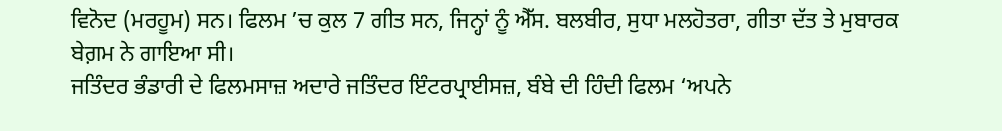ਵਿਨੋਦ (ਮਰਹੂਮ) ਸਨ। ਫਿਲਮ ’ਚ ਕੁਲ 7 ਗੀਤ ਸਨ, ਜਿਨ੍ਹਾਂ ਨੂੰ ਐੱਸ. ਬਲਬੀਰ, ਸੁਧਾ ਮਲਹੋਤਰਾ, ਗੀਤਾ ਦੱਤ ਤੇ ਮੁਬਾਰਕ ਬੇਗ਼ਮ ਨੇ ਗਾਇਆ ਸੀ।
ਜਤਿੰਦਰ ਭੰਡਾਰੀ ਦੇ ਫਿਲਮਸਾਜ਼ ਅਦਾਰੇ ਜਤਿੰਦਰ ਇੰਟਰਪ੍ਰਾਈਸਜ਼, ਬੰਬੇ ਦੀ ਹਿੰਦੀ ਫਿਲਮ ‘ਅਪਨੇ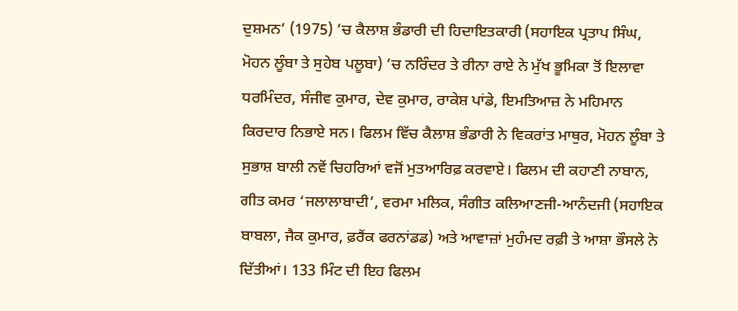ਦੁਸ਼ਮਨ’ (1975) ’ਚ ਕੈਲਾਸ਼ ਭੰਡਾਰੀ ਦੀ ਹਿਦਾਇਤਕਾਰੀ (ਸਹਾਇਕ ਪ੍ਰਤਾਪ ਸਿੰਘ, ਮੋਹਨ ਲੂੰਬਾ ਤੇ ਸੁਹੇਬ ਪਲੂਬਾ) ’ਚ ਨਰਿੰਦਰ ਤੇ ਰੀਨਾ ਰਾਏ ਨੇ ਮੁੱਖ ਭੂਮਿਕਾ ਤੋਂ ਇਲਾਵਾ ਧਰਮਿੰਦਰ, ਸੰਜੀਵ ਕੁਮਾਰ, ਦੇਵ ਕੁਮਾਰ, ਰਾਕੇਸ਼ ਪਾਂਡੇ, ਇਮਤਿਆਜ਼ ਨੇ ਮਹਿਮਾਨ ਕਿਰਦਾਰ ਨਿਭਾਏ ਸਨ। ਫਿਲਮ ਵਿੱਚ ਕੈਲਾਸ਼ ਭੰਡਾਰੀ ਨੇ ਵਿਕਰਾਂਤ ਮਾਥੁਰ, ਮੋਹਨ ਲੂੰਬਾ ਤੇ ਸੁਭਾਸ਼ ਬਾਲੀ ਨਵੇਂ ਚਿਹਰਿਆਂ ਵਜੋਂ ਮੁਤਆਰਿਫ਼ ਕਰਵਾਏ। ਫਿਲਮ ਦੀ ਕਹਾਣੀ ਨਾਬਾਨ, ਗੀਤ ਕਮਰ ‘ਜਲਾਲਾਬਾਦੀ’, ਵਰਮਾ ਮਲਿਕ, ਸੰਗੀਤ ਕਲਿਆਣਜੀ-ਆਨੰਦਜੀ (ਸਹਾਇਕ ਬਾਬਲਾ, ਜੈਕ ਕੁਮਾਰ, ਫ਼ਰੈਂਕ ਫਰਨਾਂਡਡ) ਅਤੇ ਆਵਾਜ਼ਾਂ ਮੁਹੰਮਦ ਰਫ਼ੀ ਤੇ ਆਸ਼ਾ ਭੌਸਲੇ ਨੇ ਦਿੱਤੀਆਂ। 133 ਮਿੰਟ ਦੀ ਇਹ ਫਿਲਮ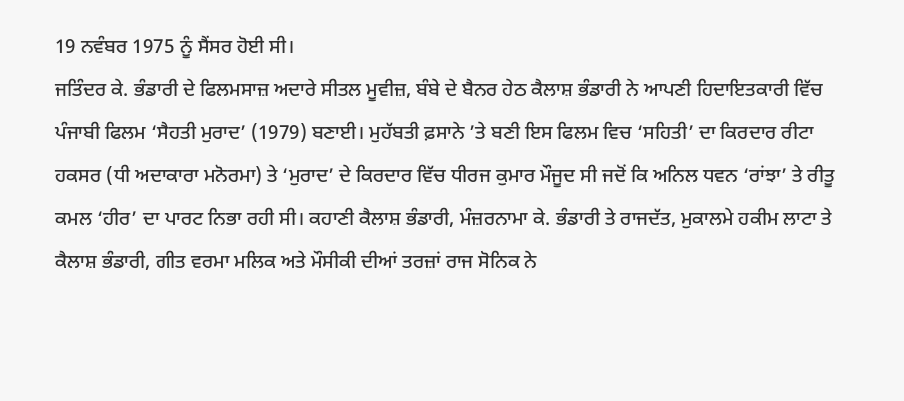19 ਨਵੰਬਰ 1975 ਨੂੰ ਸੈਂਸਰ ਹੋਈ ਸੀ।
ਜਤਿੰਦਰ ਕੇ. ਭੰਡਾਰੀ ਦੇ ਫਿਲਮਸਾਜ਼ ਅਦਾਰੇ ਸੀਤਲ ਮੂਵੀਜ਼, ਬੰਬੇ ਦੇ ਬੈਨਰ ਹੇਠ ਕੈਲਾਸ਼ ਭੰਡਾਰੀ ਨੇ ਆਪਣੀ ਹਿਦਾਇਤਕਾਰੀ ਵਿੱਚ ਪੰਜਾਬੀ ਫਿਲਮ ‘ਸੈਹਤੀ ਮੁਰਾਦ’ (1979) ਬਣਾਈ। ਮੁਹੱਬਤੀ ਫ਼ਸਾਨੇ ’ਤੇ ਬਣੀ ਇਸ ਫਿਲਮ ਵਿਚ ‘ਸਹਿਤੀ’ ਦਾ ਕਿਰਦਾਰ ਰੀਟਾ ਹਕਸਰ (ਧੀ ਅਦਾਕਾਰਾ ਮਨੋਰਮਾ) ਤੇ ‘ਮੁਰਾਦ’ ਦੇ ਕਿਰਦਾਰ ਵਿੱਚ ਧੀਰਜ ਕੁਮਾਰ ਮੌਜੂਦ ਸੀ ਜਦੋਂ ਕਿ ਅਨਿਲ ਧਵਨ ‘ਰਾਂਝਾ’ ਤੇ ਰੀਤੂ ਕਮਲ ‘ਹੀਰ’ ਦਾ ਪਾਰਟ ਨਿਭਾ ਰਹੀ ਸੀ। ਕਹਾਣੀ ਕੈਲਾਸ਼ ਭੰਡਾਰੀ, ਮੰਜ਼ਰਨਾਮਾ ਕੇ. ਭੰਡਾਰੀ ਤੇ ਰਾਜਦੱਤ, ਮੁਕਾਲਮੇ ਹਕੀਮ ਲਾਟਾ ਤੇ ਕੈਲਾਸ਼ ਭੰਡਾਰੀ, ਗੀਤ ਵਰਮਾ ਮਲਿਕ ਅਤੇ ਮੌਸੀਕੀ ਦੀਆਂ ਤਰਜ਼ਾਂ ਰਾਜ ਸੋਨਿਕ ਨੇ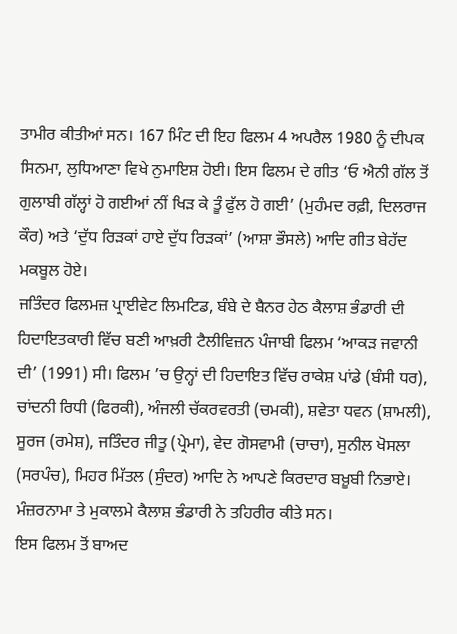ਤਾਮੀਰ ਕੀਤੀਆਂ ਸਨ। 167 ਮਿੰਟ ਦੀ ਇਹ ਫਿਲਮ 4 ਅਪਰੈਲ 1980 ਨੂੰ ਦੀਪਕ ਸਿਨਮਾ, ਲੁਧਿਆਣਾ ਵਿਖੇ ਨੁਮਾਇਸ਼ ਹੋਈ। ਇਸ ਫਿਲਮ ਦੇ ਗੀਤ ‘ਓ ਐਨੀ ਗੱਲ ਤੋਂ ਗੁਲਾਬੀ ਗੱਲ੍ਹਾਂ ਹੋ ਗਈਆਂ ਨੀਂ ਖਿੜ ਕੇ ਤੂੰ ਫੁੱਲ ਹੋ ਗਈ’ (ਮੁਹੰਮਦ ਰਫ਼ੀ, ਦਿਲਰਾਜ ਕੌਰ) ਅਤੇ ‘ਦੁੱਧ ਰਿੜਕਾਂ ਹਾਏ ਦੁੱਧ ਰਿੜਕਾਂ’ (ਆਸ਼ਾ ਭੌਸਲੇ) ਆਦਿ ਗੀਤ ਬੇਹੱਦ ਮਕਬੂਲ ਹੋਏ।
ਜਤਿੰਦਰ ਫਿਲਮਜ਼ ਪ੍ਰਾਈਵੇਟ ਲਿਮਟਿਡ, ਬੰਬੇ ਦੇ ਬੈਨਰ ਹੇਠ ਕੈਲਾਸ਼ ਭੰਡਾਰੀ ਦੀ ਹਿਦਾਇਤਕਾਰੀ ਵਿੱਚ ਬਣੀ ਆਖ਼ਰੀ ਟੈਲੀਵਿਜ਼ਨ ਪੰਜਾਬੀ ਫਿਲਮ ‘ਆਕੜ ਜਵਾਨੀ ਦੀ’ (1991) ਸੀ। ਫਿਲਮ ’ਚ ਉਨ੍ਹਾਂ ਦੀ ਹਿਦਾਇਤ ਵਿੱਚ ਰਾਕੇਸ਼ ਪਾਂਡੇ (ਬੰਸੀ ਧਰ), ਚਾਂਦਨੀ ਰਿਧੀ (ਫਿਰਕੀ), ਅੰਜਲੀ ਚੱਕਰਵਰਤੀ (ਚਮਕੀ), ਸ਼ਵੇਤਾ ਧਵਨ (ਸ਼ਾਮਲੀ), ਸੂਰਜ (ਰਮੇਸ਼), ਜਤਿੰਦਰ ਜੀਤੂ (ਪ੍ਰੇਮਾ), ਵੇਦ ਗੋਸਵਾਮੀ (ਚਾਚਾ), ਸੁਨੀਲ ਖੋਸਲਾ (ਸਰਪੰਚ), ਮਿਹਰ ਮਿੱਤਲ (ਸੁੰਦਰ) ਆਦਿ ਨੇ ਆਪਣੇ ਕਿਰਦਾਰ ਬਖ਼ੂਬੀ ਨਿਭਾਏ। ਮੰਜ਼ਰਨਾਮਾ ਤੇ ਮੁਕਾਲਮੇ ਕੈਲਾਸ਼ ਭੰਡਾਰੀ ਨੇ ਤਹਿਰੀਰ ਕੀਤੇ ਸਨ।
ਇਸ ਫਿਲਮ ਤੋਂ ਬਾਅਦ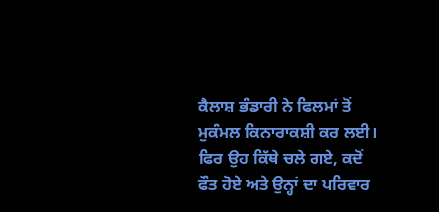ਕੈਲਾਸ਼ ਭੰਡਾਰੀ ਨੇ ਫਿਲਮਾਂ ਤੋਂ ਮੁਕੰਮਲ ਕਿਨਾਰਾਕਸ਼ੀ ਕਰ ਲਈ। ਫਿਰ ਉਹ ਕਿੱਥੇ ਚਲੇ ਗਏ, ਕਦੋਂ ਫੌਤ ਹੋਏ ਅਤੇ ਉਨ੍ਹਾਂ ਦਾ ਪਰਿਵਾਰ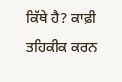ਕਿੱਥੇ ਹੈ? ਕਾਫ਼ੀ ਤਹਿਕੀਕ ਕਰਨ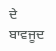ਦੇ ਬਾਵਜੂਦ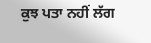ਕੁਝ ਪਤਾ ਨਹੀਂ ਲੱਗ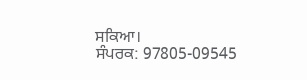ਸਕਿਆ।
ਸੰਪਰਕ: 97805-09545